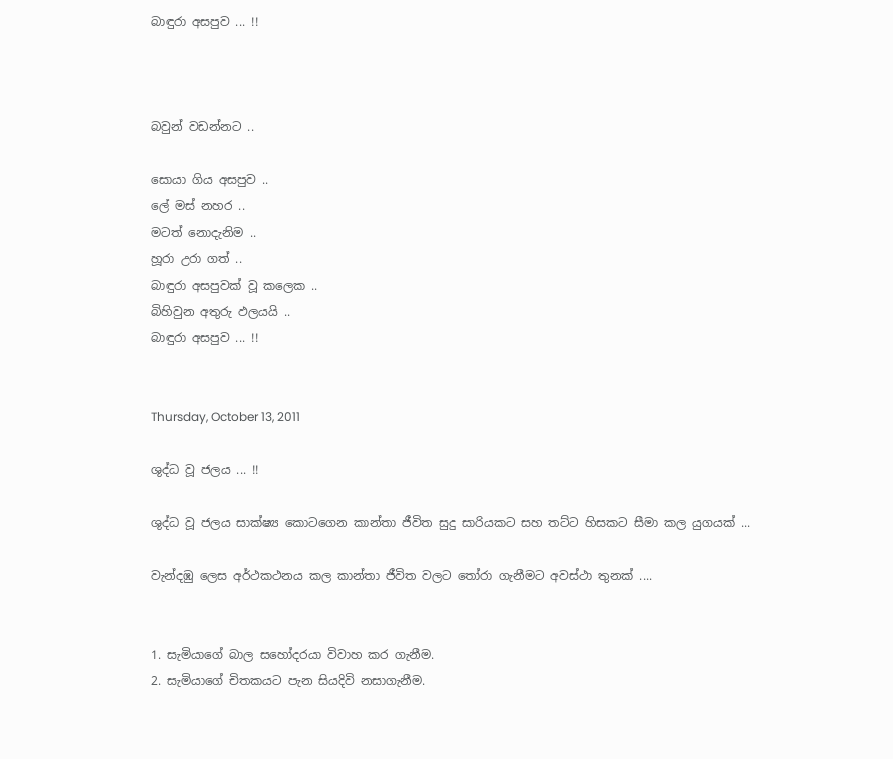බාඳුරා අසපුව ... !!



බවුන් වඩන්නට ..

සොයා ගිය අසපුව ..
ලේ මස් නහර ..
මටත් නොදැනිම ..
හූරා උරා ගත් ..
බාඳුරා අසපුවක් වූ කලෙක ..
බිහිවුන අතුරු ඵලයයි ..
බාඳුරා අසපුව ... !!


Thursday, October 13, 2011

ශුද්ධ වූ ජලය ... !!

ශුද්ධ වූ ජලය සාක්ෂ්‍ය කොටගෙන කාන්තා ජීවිත සුදු සාරියකට සහ තට්ට හිසකට සීමා කල යුගයක් ...

වැන්දඹු ලෙස අර්ථකථනය කල කාන්තා ජීවිත වලට තෝරා ගැනීමට අවස්ථා තුනක් ....


1. සැමියාගේ බාල සහෝදරයා විවාහ කර ගැනීම.
2. සැමියාගේ චිතකයට පැන සියදිවි නසාගැනීම.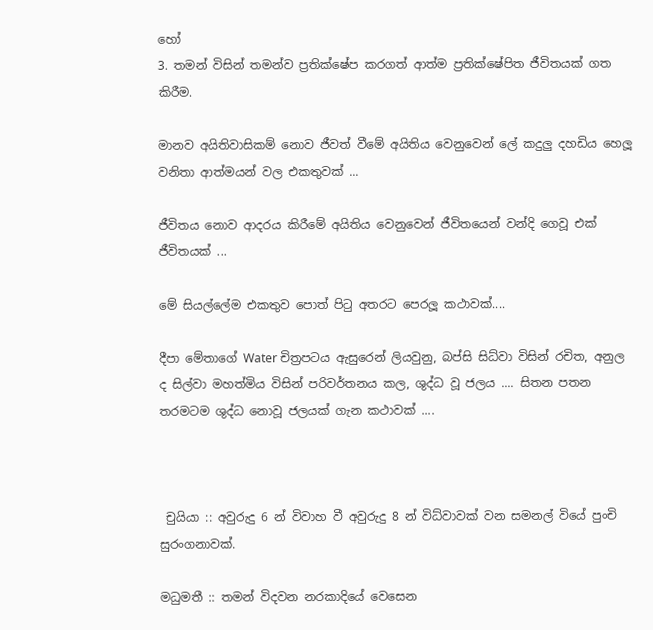හෝ
3. තමන් විසින් තමන්ව ප්‍රතික්ෂේප කරගත් ආත්ම ප්‍රතික්ෂේපිත ජීවිතයක් ගත කිරීම.

මානව අයිතිවාසිකම් නොව ජීවත් වීමේ අයිතිය වෙනුවෙන් ලේ කදුලු දහඩිය හෙලූ වනිතා ආත්මයන් වල එකතුවක් ...

ජීවිතය නොව ආදරය කිරීමේ අයිතිය වෙනුවෙන් ජීවිතයෙන් වන්දි ගෙවූ එක් ජීවිතයක් ...

මේ සියල්ලේම එකතුව පොත් පිටු අතරට පෙරලූ කථාවක්....

දීපා මේතාගේ Water චිත්‍රපටය ඇසුරෙන් ලියවුනු, බප්සි සිධ්වා විසින් රචිත, අනුල ද සිල්වා මහත්මිය විසින් පරිවර්තනය කල, ශුද්ධ වූ ජලය .... සිතන පතන තරමටම ශුද්ධ නොවූ ජලයක් ගැන කථාවක් ....



 චුයියා :: අවුරුදු 6 න් විවාහ වී අවුරුදු 8 න් විධ්වාවක් වන සමනල් වියේ පුංචි සුරංගනාවක්.

මධුමතී :: තමන් විදවන නරකාදියේ වෙසෙන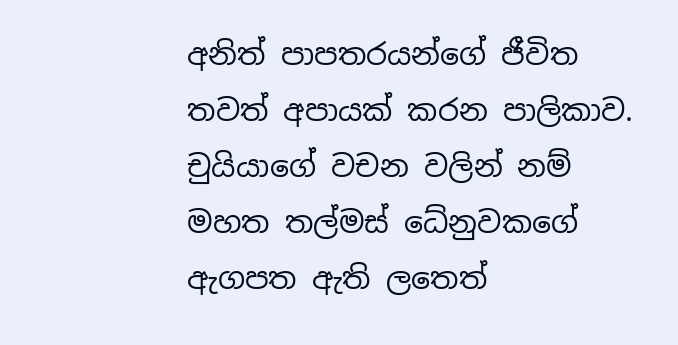අනිත් පාපතරයන්ගේ ජීවිත තවත් අපායක් කරන පාලිකාව. චුයියාගේ වචන වලින් නම් මහත තල්මස් ධේනුවකගේ ඇගපත ඇති ලතෙත්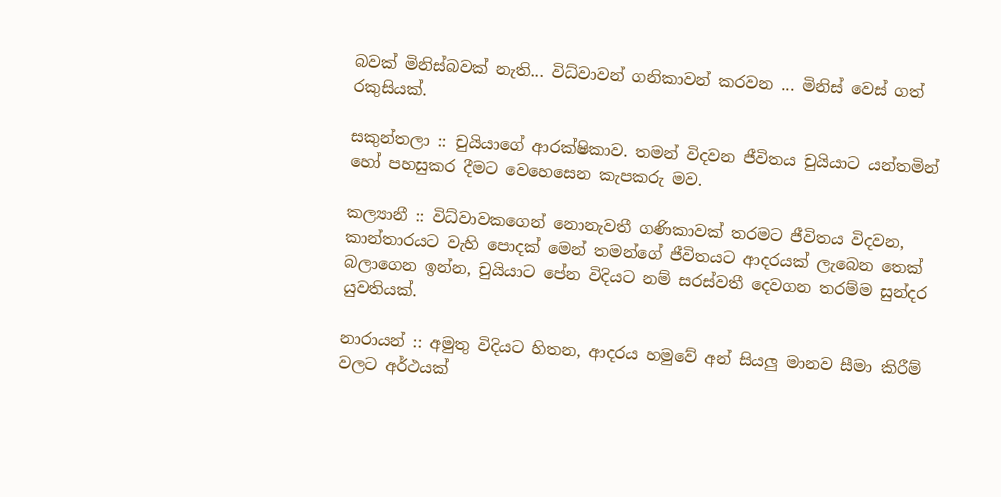බවක් මිනිස්බවක් නැති... විධ්වාවන් ගනිකාවන් කරවන ... මිනිස් වෙස් ගත් රකුසියක්.

සකුන්තලා :: චුයියාගේ ආරක්ෂිකාව. තමන් විදවන ජීවිතය චුයියාට යන්තමින් හෝ පහසුකර දීමට වෙහෙසෙන කැපකරු මව.

කල්‍යානී :: විධ්වාවකගෙන් නොනැවතී ගණිකාවක් තරමට ජීවිතය විදවන, කාන්තාරයට වැහි පොදක් මෙන් තමන්ගේ ජීවිතයට ආදරයක් ලැබෙන තෙක් බලාගෙන ඉන්න, චුයියාට පේන විදියට නම් සරස්වතී දෙවගන තරම්ම සුන්දර යුවතියක්.

නාරායන් :: අමුතු විදියට හිතන, ආදරය හමුවේ අන් සියලු මානව සීමා කිරීම් වලට අර්ථයක්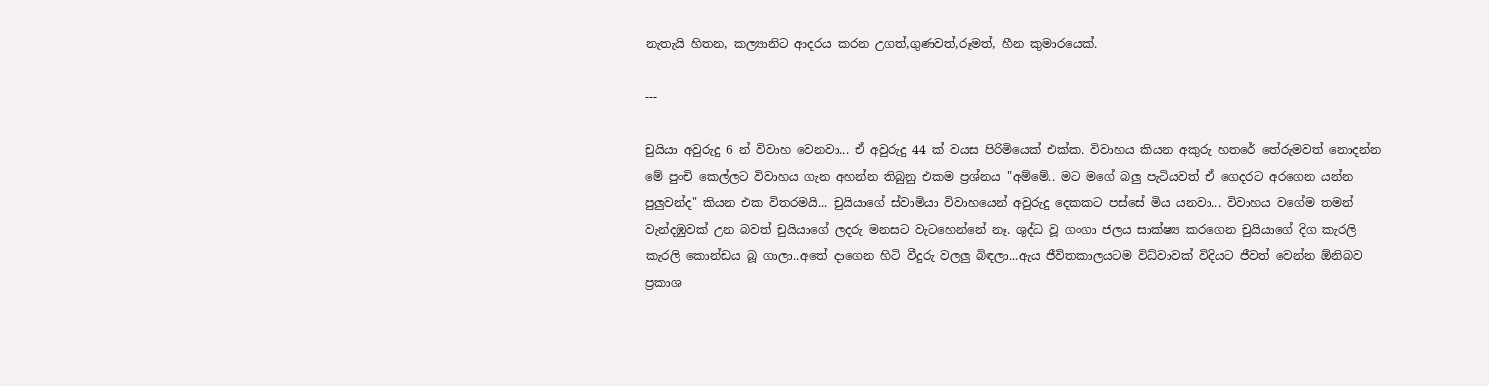නැතැයි හිතන, කල්‍යානිට ආදරය කරන උගත්,ගුණවත්,රූමත්, හීන කුමාරයෙක්.

---

චුයියා අවුරුදු 6 න් විවාහ වෙනවා... ඒ අවුරුදු 44 ක් වයස පිරිමියෙක් එක්ක. විවාහය කියන අකුරු හතරේ තේරුමවත් නොදන්න මේ පුංචි කෙල්ලට විවාහය ගැන අහන්න තිබුනු එකම ප්‍රශ්නය "අම්මේ.. මට මගේ බලු පැටියවත් ඒ ගෙදරට අරගෙන යන්න පුලුවන්ද" කියන එක විතරමයි... චුයියාගේ ස්වාමියා විවාහයෙන් අවුරුදු දෙකකට පස්සේ මිය යනවා... විවාහය වගේම තමන් වැන්දඹුවක් උන බවත් චුයියාගේ ලදරු මනසට වැටහෙන්නේ නෑ. ශුද්ධ වූ ගංගා ජලය සාක්ෂ්‍ය කරගෙන චුයියාගේ දිග කැරලි කැරලි කොන්ඩය බූ ගාලා..අතේ දාගෙන හිටි වීදුරු වලලු බිඳලා...ඇය ජීවිතකාලයටම විධ්වාවක් විදියට ජීවත් වෙන්න ඕනිබව ප්‍රකාශ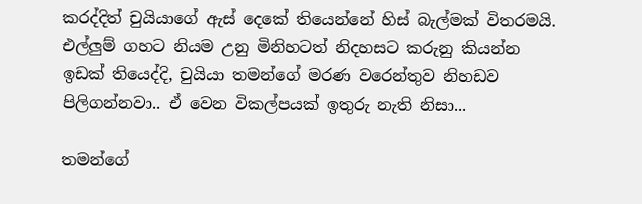කරද්දිත් චුයියාගේ ඇස් දෙකේ තියෙන්නේ හිස් බැල්මක් විතරමයි. එල්ලුම් ගහට නියම උනු මිනිහටත් නිදහසට කරුනු කියන්න ඉඩක් තියෙද්දි, චුයියා තමන්ගේ මරණ වරෙන්තුව නිහඩව පිලිගන්නවා.. ඒ වෙන විකල්පයක් ඉතුරු නැති නිසා...

තමන්ගේ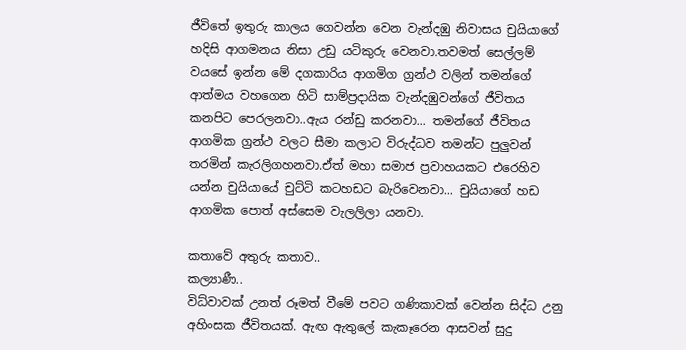ජීවිතේ ඉතුරු කාලය ගෙවන්න වෙන වැන්දඹු නිවාසය චුයියාගේ හදිසි ආගමනය නිසා උඩු යටිකුරු වෙනවා.තවමත් සෙල්ලම් වයසේ ඉන්න මේ දගකාරිය ආගමිග ග්‍රන්ථ වලින් තමන්ගේ ආත්මය වහගෙන හිටි සාම්ප්‍රදායික වැන්දඹුවන්ගේ ජීවිතය කනපිට පෙරලනවා..ඇය රන්ඩු කරනවා... තමන්ගේ ජීවිතය ආගමික ග්‍රන්ථ වලට සීමා කලාට විරුද්ධව තමන්ට පුලුවන් තරමින් කැරලිගහනවා.ඒත් මහා සමාජ ප්‍රවාහයකට එරෙහිව යන්න චුයියායේ චුට්ටි කටහඩට බැරිවෙනවා... චුයියාගේ හඩ ආගමික පොත් අස්සෙම වැලලිලා යනවා.

කතාවේ අතුරු කතාව..
කල්‍යාණී..
විධ්වාවක් උනත් රූමත් වීමේ පවට ගණිකාවක් වෙන්න සිද්ධ උනු අහිංසක ජීවිතයක්. ඇඟ ඇතුලේ කැකෑරෙන ආසවන් සුදු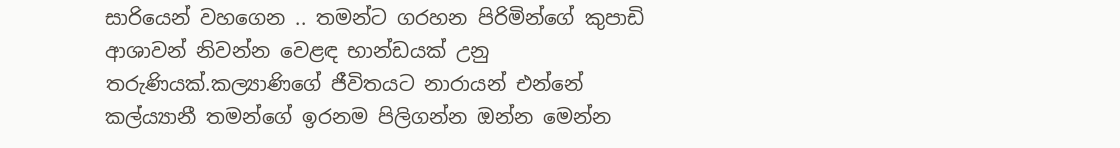සාරියෙන් වහගෙන .. තමන්ට ගරහන පිරිමින්ගේ කුපාඩි ආශාවන් නිවන්න වෙළඳ භාන්ඩයක් උනු තරුණියක්.කල්‍යාණිගේ ජීවිතයට නාරායන් එන්නේ කල්ය්‍යානී තමන්ගේ ඉරනම පිලිගන්න ඔන්න මෙන්න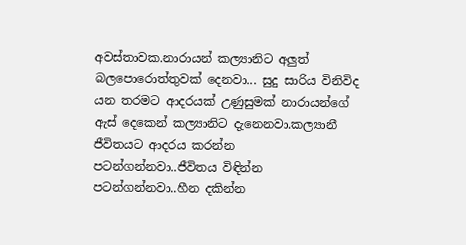අවස්තාවක.නාරායන් කල්‍යානිට අලුත් බලපොරොත්තුවක් දෙනවා... සුදු සාරිය විනිවිද යන තරමට ආදරයක් උණුසුමක් නාරායන්ගේ ඇස් දෙකෙන් කල්‍යානිට දැනෙනවා.කල්‍යානී ජීවිතයට ආදරය කරන්න පටන්ගන්නවා..ජීවිතය විඳින්න පටන්ගන්නවා..හීන දකින්න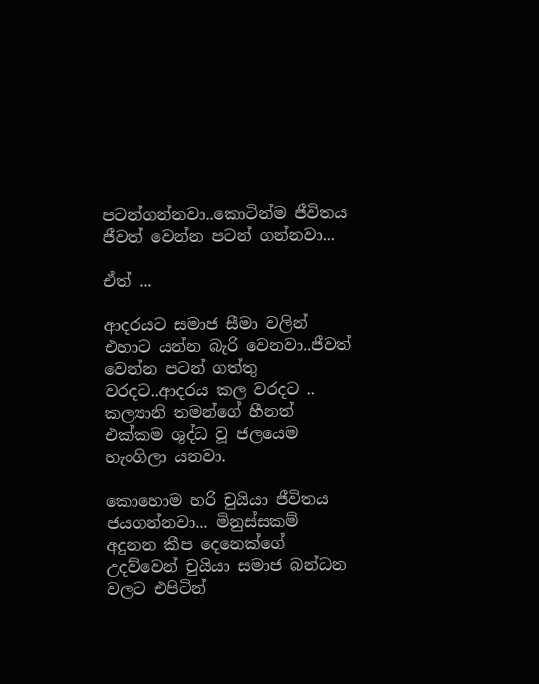පටන්ගන්නවා..කොටින්ම ජීවිතය ජීවත් වෙන්න පටන් ගන්නවා...

ඒත් ...

ආදරයට සමාජ සීමා වලින් එහාට යන්න බැරි වෙනවා..ජීවත් වෙන්න පටන් ගත්තු වරදට..ආදරය කල වරදට .. කල්‍යානි තමන්ගේ හීනත් එක්කම ශුද්ධ වූ ජලයෙම හැංගිලා යනවා.

කොහොම හරි චුයියා ජීවිතය ජයගන්නවා... මිනුස්සකම් අදුනන කීප දෙනෙක්ගේ උදව්වෙන් චුයියා සමාජ බන්ධන වලට එපිටින්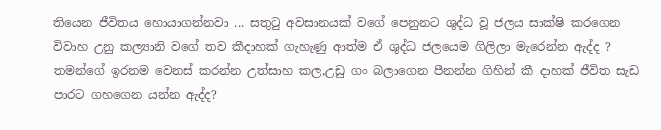තියෙන ජීවිතය හොයාගන්නවා ... සතුටු අවසානයක් වගේ පෙනුනට ශුද්ධ වූ ජලය සාක්ෂි කරගෙන විවාහ උනු කල්‍යානි වගේ තව කීදාහක් ගැහැණු ආත්ම ඒ ශුද්ධ ජලයෙම ගිලිලා මැරෙන්න ඇද්ද ? තමන්ගේ ඉරනම වෙනස් කරන්න උත්සාහ කල,උඩු ගං බලාගෙන පීනන්න ගිහින් කී දාහක් ජීවිත සැඩ පාරට ගහගෙන යන්න ඇද්ද?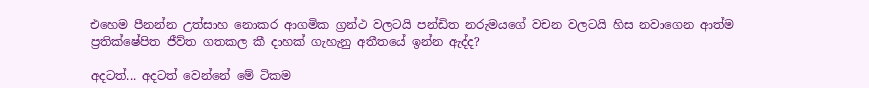එහෙම පීනන්න උත්සාහ නොකර ආගමික ග්‍රන්ථ වලටයි පන්ඩිත නරුමයගේ වචන වලටයි හිස නවාගෙන ආත්ම ප්‍රතික්ෂේපිත ජීව්ත ගතකල කී දාහක් ගැහැනු අතීතයේ ඉන්න ඇද්ද?

අදටත්... අදටත් වෙන්නේ මේ ටිකම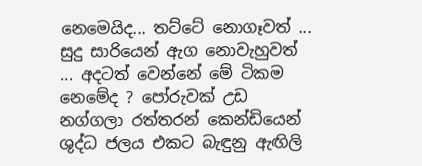නෙමෙයිද... තට්ටේ නොගෑවත් ... සුදු සාරියෙන් ඇග නොවැහුවත් ... අදටත් වෙන්නේ මේ ටිකම නෙමේද ? පෝරුවක් උඩ නග්ගලා රත්තරන් කෙන්ඩියෙන් ශුද්ධ ජලය එකට බැඳුනු ඇඟිලි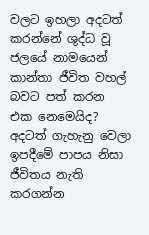වලට ඉහලා අදටත් කරන්නේ ශුද්ධ වූ ජලයේ නාමයෙන් කාන්තා ජීවිත වහල් බවට පත් කරන එක නෙමෙයිද? අදටත් ගැහැනු වෙලා ඉපදීමේ පාපය නිසා ජීවිතය නැති කරගන්න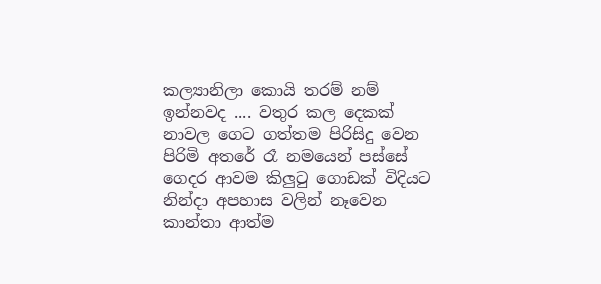කල්‍යානිලා කොයි තරම් නම් ඉන්නවද .... වතුර කල දෙකක් නාවල ගෙට ගත්තම පිරිසිදු වෙන පිරිමි අතරේ රෑ නමයෙන් පස්සේ ගෙදර ආවම කිලුටු ගොඩක් විදියට නින්දා අපහාස වලින් නෑවෙන කාන්තා ආත්ම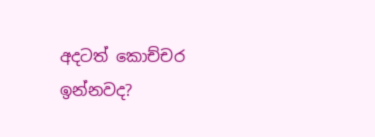අදටත් කොච්චර ඉන්නවද?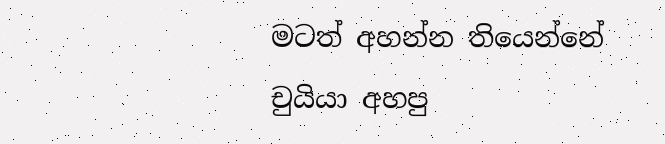මටත් අහන්න තියෙන්නේ චුයියා අහපු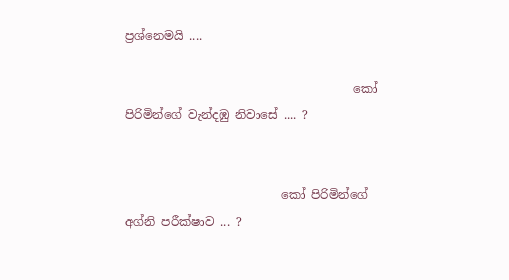ප්‍රශ්නෙමයි ....

                                      කෝ පිරිමින්ගේ වැන්දඹු නිවාසේ .... ?


                          කෝ පිරිමින්ගේ අග්නි පරීක්ෂාව ... ?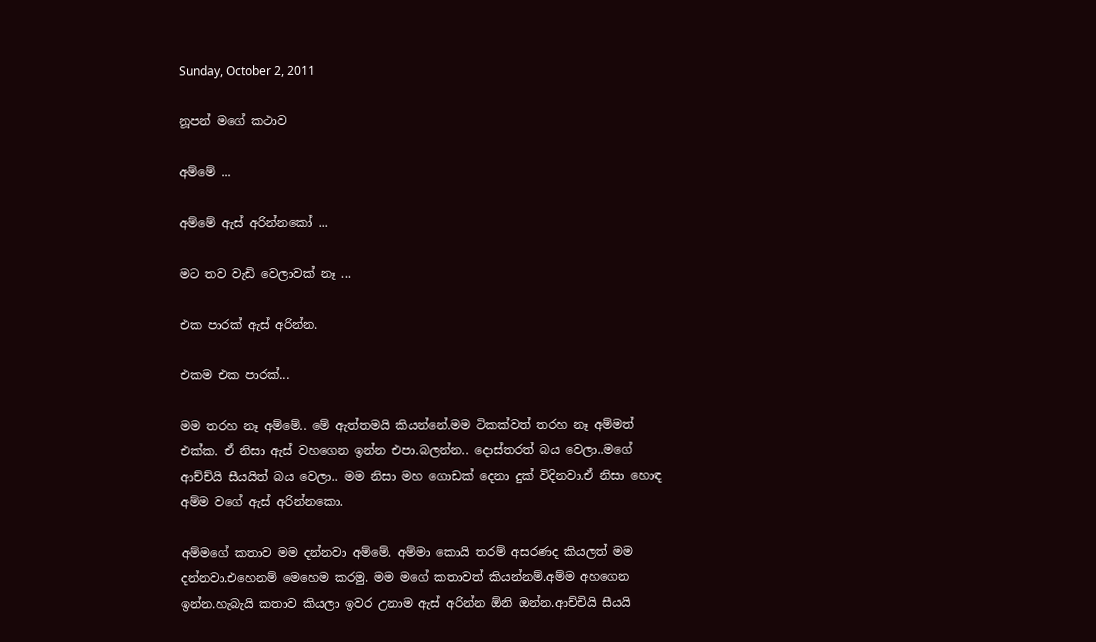Sunday, October 2, 2011

නූපන් මගේ කථාව

අම්මේ ...

අම්මේ ඇස් අරින්නකෝ ...

මට තව වැඩි වෙලාවක් නෑ ...

එක පාරක් ඇස් අරින්න.

එකම එක පාරක්...

මම තරහ නෑ අම්මේ.. මේ ඇත්තමයි කියන්නේ.මම ටිකක්වත් තරහ නෑ අම්මත් එක්ක. ඒ නිසා ඇස් වහගෙන ඉන්න එපා.බලන්න.. දොස්තරත් බය වෙලා..මගේ ආච්ච්යි සීයයිත් බය වෙලා.. මම නිසා මහ ගොඩක් දෙනා දුක් විදිනවා.ඒ නිසා හොඳ අම්ම වගේ ඇස් අරින්නකො.

අම්මගේ කතාව මම දන්නවා අම්මේ. අම්මා කොයි තරම් අසරණද කියලත් මම දන්නවා.එහෙනම් මෙහෙම කරමු. මම මගේ කතාවත් කියන්නම්.අම්ම අහගෙන ඉන්න.හැබැයි කතාව කියලා ඉවර උනාම ඇස් අරින්න ඕනි ඔන්න.ආච්චියි සීයයි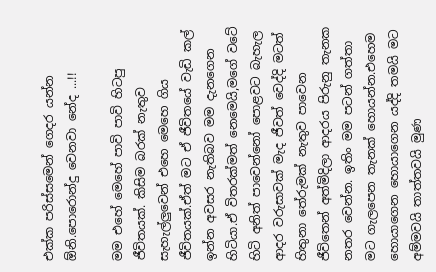එක්ක පරිස්සමෙන් ගෙදර යන්න ඕනි.පොරොන්දු වෙනවා නේද ...!!

මම එහේ මෙහේ පාවි පාවි හිටපු ජීවිතයක්. කිසිම බරක් නැතුව සැහැල්ලුවෙන් එහෙ මෙහෙ ගිය ජීවිතයක්.ඒත් මට ඒ ජීවිතයේ වැඩි කල් ඉන්න අවසර නැතිබව මම දැනගෙන හිටියා.ඒ විතරක්මත් නෙමෙයි,මගේ වටේ හිටි අනිත් පාවෙන්නෝ පොළවට බැහැල ආදර වරුසාවක් මැද ජීවත් වෙද්දි මටත් හිතුනා තේරුමක් නැතුව පාවෙන ජීවිතෙන් අත්මිදිලා ආදරය පිරුනු තැනක නතර වෙන්න. ඉතිං මම පටන් ගත්තා මට ගැලපෙන තැනක් හොයන්න.එහෙම හොයාගෙන හොයාගෙන යද්දි තමයි මට අම්මවයි තාත්තවයි මුණ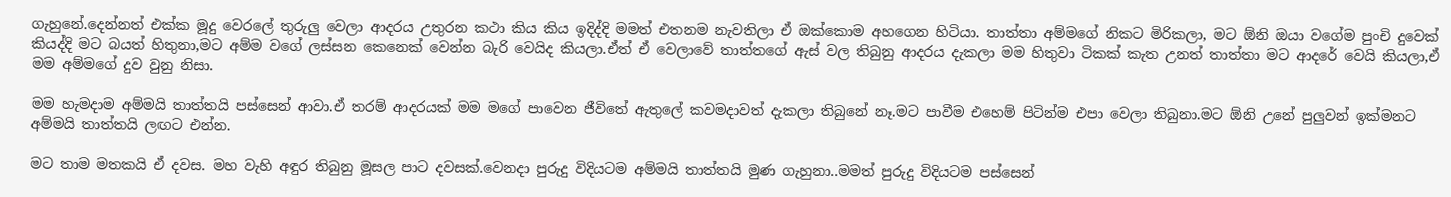ගැහුනේ.දෙන්නත් එක්ක මූදු වෙරලේ තුරුලු වෙලා ආදරය උතුරන කථා කිය කිය ඉදිද්දි මමත් එතනම නැවතිලා ඒ ඔක්කොම අහගෙන හිටියා. තාත්තා අම්මගේ නිකට මිරිකලා, මට ඕනි ඔයා වගේම පුංචි දුවෙක් කියද්දි මට බයත් හිතුනා,මට අම්ම වගේ ලස්සන කෙනෙක් වෙන්න බැරි වෙයිද කියලා.ඒත් ඒ වෙලාවේ තාත්තගේ ඇස් වල තිබුනු ආදරය දැකලා මම හිතුවා ටිකක් කැත උනත් තාත්තා මට ආදරේ වෙයි කියලා,ඒ මම අම්මගේ දුව වුනු නිසා.

මම හැමදාම අම්මයි තාත්තයි පස්සෙන් ආවා.ඒ තරම් ආදරයක් මම මගේ පාවෙන ජීවිතේ ඇතුලේ කවමදාවත් දැකලා තිබුනේ නෑ.මට පාවීම එහෙම් පිටින්ම එපා වෙලා තිබුනා.මට ඕනි උනේ පුලුවන් ඉක්මනට අම්මයි තාත්තයි ලඟට එන්න.

මට තාම මතකයි ඒ දවස. මහ වැහි අඳුර තිබුනු මූසල පාට දවසක්.වෙනදා පුරුදු විදියටම අම්මයි තාත්තයි මුණ ගැහුනා..මමත් පුරුදු විදියටම පස්සෙන්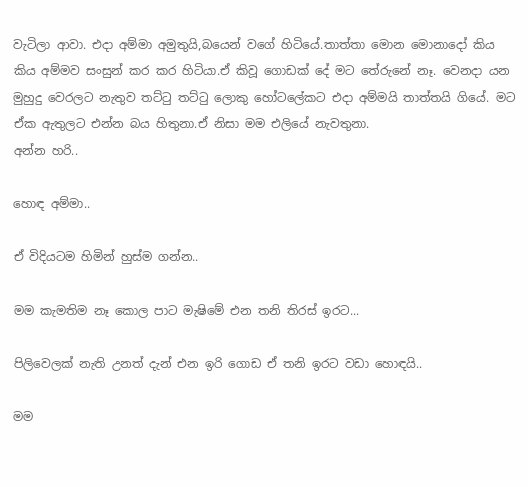වැටිලා ආවා. එදා අම්මා අමුතුයි,බයෙන් වගේ හිටියේ.තාත්තා මොන මොනාදෝ කිය කිය අම්මව සංසුන් කර කර හිටියා.ඒ කිවූ ගොඩක් දේ මට තේරුනේ නෑ. වෙනදා යන මුහුදු වෙරලට නැතුව තට්ටු තට්ටු ලොකු හෝටලේකට එදා අම්මයි තාත්තයි ගියේ. මට ඒක ඇතුලට එන්න බය හිතුනා.ඒ නිසා මම එලියේ නැවතුනා.
අන්න හරි..

හොඳ අම්මා..

ඒ විදියටම හිමින් හුස්ම ගන්න..

මම කැමතිම නෑ කොල පාට මැෂිමේ එන තනි තිරස් ඉරට...

පිලිවෙලක් නැති උනත් දැන් එන ඉරි ගොඩ ඒ තනි ඉරට වඩා හොඳයි..

මම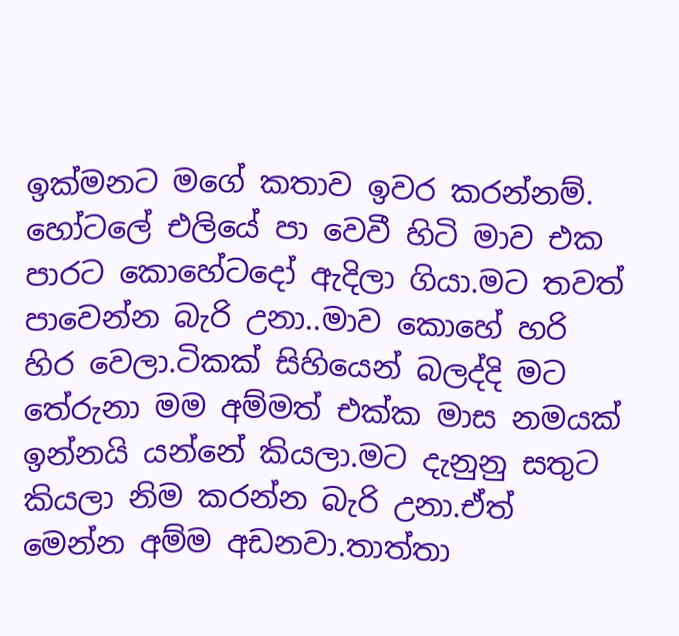ඉක්මනට මගේ කතාව ඉවර කරන්නම්. හෝටලේ එලියේ පා වෙවී හිටි මාව එක පාරට කොහේටදෝ ඇදිලා ගියා.මට තවත් පාවෙන්න බැරි උනා..මාව කොහේ හරි හිර වෙලා.ටිකක් සිහියෙන් බලද්දි මට තේරුනා මම අම්මත් එක්ක මාස නමයක් ඉන්නයි යන්නේ කියලා.මට දැනුනු සතුට කියලා නිම කරන්න බැරි උනා.ඒත් මෙන්න අම්ම අඩනවා.තාත්තා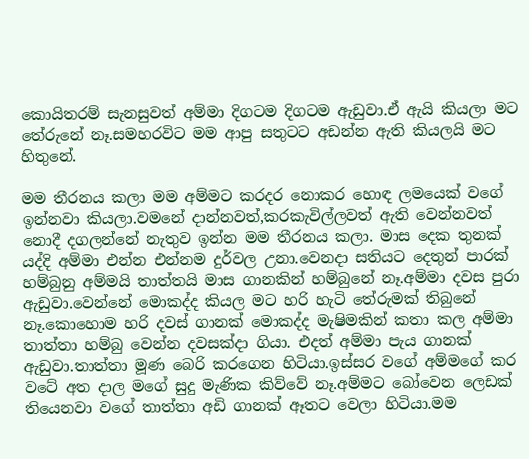කොයිතරම් සැනසුවත් අම්මා දිගටම දිගටම ඇඩුවා.ඒ ඇයි කියලා මට තේරුනේ නෑ.සමහරවිට මම ආපු සතුටට අඩන්න ඇති කියලයි මට හිතුනේ.

මම තීරනය කලා මම අම්මට කරදර නොකර හොඳ ලමයෙක් වගේ ඉන්නවා කියලා.වමනේ දාන්නවත්,කරකැවිල්ලවත් ඇති වෙන්නවත් නොදී දගලන්නේ නැතුව ඉන්න මම තීරනය කලා. මාස දෙක තුනක් යද්දි අම්මා එන්න එන්නම දුර්වල උනා.වෙනදා සතියට දෙතුන් පාරක් හම්බුනු අම්මයි තාත්තයි මාස ගානකින් හම්බුනේ නෑ.අම්මා දවස පුරා ඇඩුවා.වෙන්නේ මොකද්ද කියල මට හරි හැටි තේරුමක් තිබුනේ නෑ.කොහොම හරි දවස් ගානක් මොකද්ද මැෂිමකින් කතා කල අම්මා තාත්තා හම්බු වෙන්න දවසක්දා ගියා. එදත් අම්මා පැය ගානක් ඇඩුවා.තාත්තා මූණ බෙරි කරගෙන හිටියා.ඉස්සර වගේ අම්මගේ කර වටේ අත දාල මගේ සුදු මැණික කිව්වේ නෑ.අම්මට බෝවෙන ලෙඩක් තියෙනවා වගේ තාත්තා අඩි ගානක් ඈතට වෙලා හිටියා.මම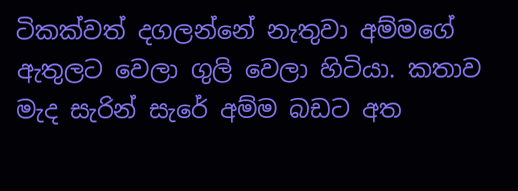ටිකක්වත් දගලන්නේ නැතුවා අම්මගේ ඇතුලට වෙලා ගුලි වෙලා හිටියා. කතාව මැද සැරින් සැරේ අම්ම බඩට අත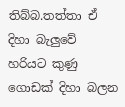තිබ්බ.තත්තා ඒ දිහා බැලුවේ හරියට කුණු ගොඩක් දිහා බලන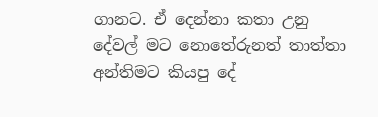ගානට. ඒ දෙන්නා කතා උනු දේවල් මට නොතේරුනත් තාත්තා අන්තිමට කියපු දේ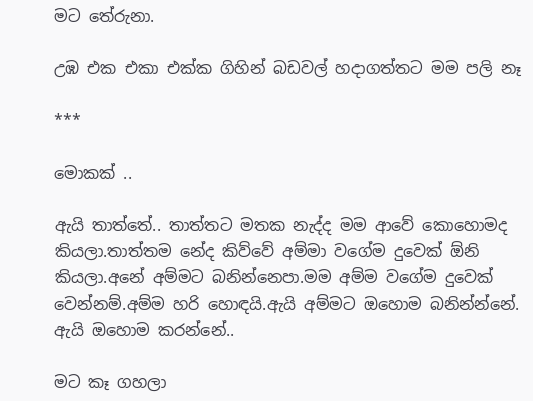මට තේරුනා.

උඹ එක එකා එක්ක ගිහින් බඩවල් හදාගත්තට මම පලි නෑ

***

මොකක් ..

ඇයි තාත්තේ.. තාත්තට මතක නැද්ද මම ආවේ කොහොමද කියලා.තාත්තම නේද කිව්වේ අම්මා වගේම දුවෙක් ඕනි කියලා.අනේ අම්මට බනින්නෙපා.මම අම්ම වගේම දුවෙක් වෙන්නම්.අම්ම හරි හොඳයි.ඇයි අම්මට ඔහොම බනින්න්නේ. ඇයි ඔහොම කරන්නේ..

මට කෑ ගහලා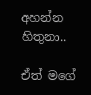අහන්න හිතුනා..

ඒත් මගේ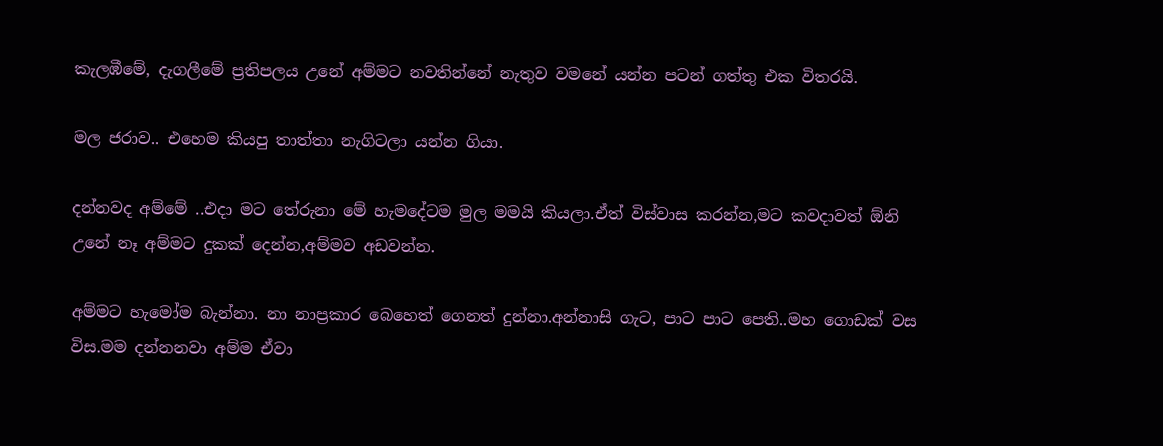කැලඹීමේ, දැගලීමේ ප්‍රතිපලය උනේ අම්මට නවතින්නේ නැතුව වමනේ යන්න පටන් ගත්තු එක විතරයි.

මල ජරාව.. එහෙම කියපු තාත්තා නැගිටලා යන්න ගියා.

දන්නවද අම්මේ ..එදා මට තේරුනා මේ හැමදේටම මුල මමයි කියලා.ඒත් විස්වාස කරන්න,මට කවදාවත් ඕනි උනේ නෑ අම්මට දුකක් දෙන්න,අම්මව අඩවන්න.

අම්මට හැමෝම බැන්නා. නා නාප්‍රකාර බෙහෙත් ගෙනත් දුන්නා.අන්නාසි ගැට, පාට පාට පෙති..මහ ගොඩක් වස විස.මම දන්නනවා අම්ම ඒවා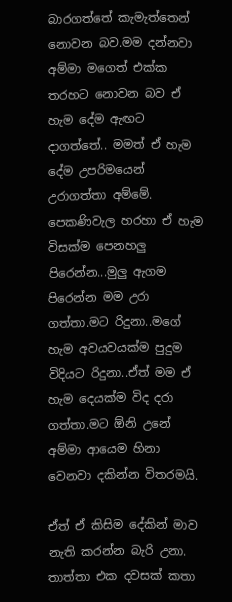බාරගත්තේ කැමැත්තෙන් නොවන බව.මම දන්නවා අම්මා මගෙත් එක්ක තරහට නොවන බව ඒ හැම දේම ඇඟට දාගත්තේ.. මමත් ඒ හැම දේම උපරිමයෙන් උරාගත්තා අම්මේ. පෙකණිවැල හරහා ඒ හැම විසක්ම පෙනහලු පිරෙන්න...මුලු ඇගම පිරෙන්න මම උරා ගත්තා.මට රිදුනා..මගේ හැම අවයවයක්ම පුදුම විදියට රිදුනා..ඒත් මම ඒ හැම දෙයක්ම විද දරා ගත්තා.මට ඕනි උනේ අම්මා ආයෙම හිනා වෙනවා දකින්න විතරමයි.

ඒත් ඒ කිසිම දේකින් මාව නැති කරන්න බැරි උනා. තාත්තා එක දවසක් කතා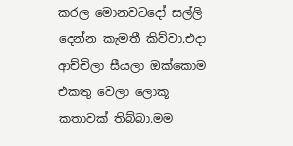කරල මොනවටදෝ සල්ලි දෙන්න කැමතී කිව්වා.එදා ආච්චිලා සීයලා ඔක්කොම එකතු වෙලා ලොකූ කතාවක් තිබ්බා.මම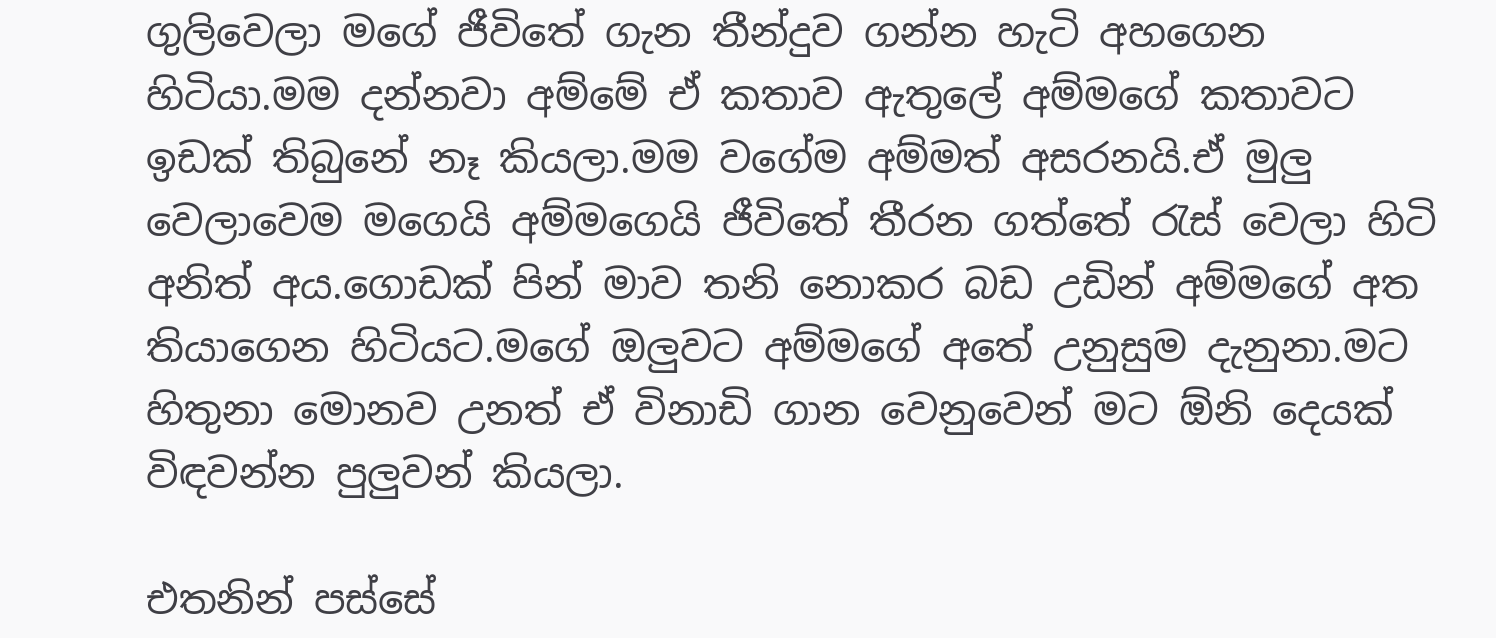ගුලිවෙලා මගේ ජීවිතේ ගැන තීන්දුව ගන්න හැටි අහගෙන හිටියා.මම දන්නවා අම්මේ ඒ කතාව ඇතුලේ අම්මගේ කතාවට ඉඩක් තිබුනේ නෑ කියලා.මම වගේම අම්මත් අසරනයි.ඒ මුලු වෙලාවෙම මගෙයි අම්මගෙයි ජීවිතේ තීරන ගත්තේ රැස් වෙලා හිටි අනිත් අය.ගොඩක් පින් මාව තනි නොකර බඩ උඩින් අම්මගේ අත තියාගෙන හිටියට.මගේ ඔලුවට අම්මගේ අතේ උනුසුම දැනුනා.මට හිතුනා මොනව උනත් ඒ විනාඩි ගාන වෙනුවෙන් මට ඕනි දෙයක් විඳවන්න පුලුවන් කියලා.

එතනින් පස්සේ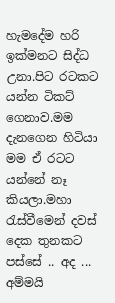හැමදේම හරි ඉක්මනට සිද්ධ උනා.පිට රටකට යන්න ටිකට් ගෙනාව.මම දැනගෙන හිටියා මම ඒ රටට යන්නේ නෑ කියලා.මහා රැස්වීමෙන් දවස් දෙක තුනකට පස්සේ .. අද ... අම්මයි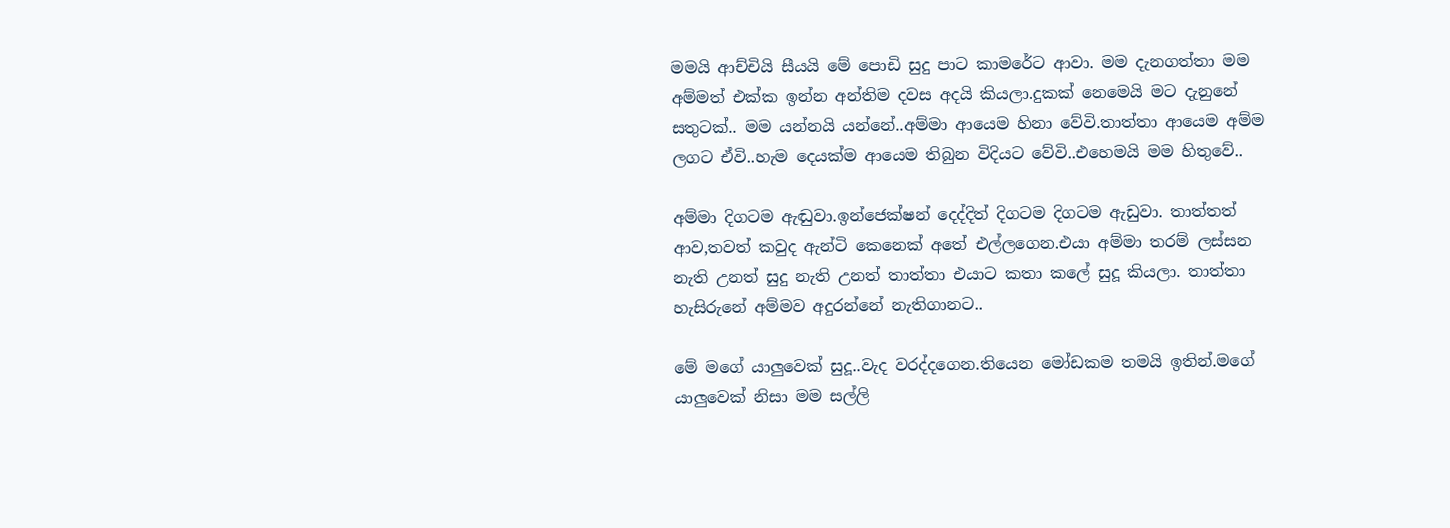මමයි ආච්චියි සීයයි මේ පොඩි සුදු පාට කාමරේට ආවා. මම දැනගත්තා මම අම්මත් එක්ක ඉන්න අන්තිම දවස අදයි කියලා.දුකක් නෙමෙයි මට දැනුනේ සතුටක්.. මම යන්නයි යන්නේ..අම්මා ආයෙම හිනා වේවි.තාත්තා ආයෙම අම්ම ලගට ඒවි..හැම දෙයක්ම ආයෙම තිබුන විදියට වේවි..එහෙමයි මම හිතුවේ..

අම්මා දිගටම ඇඬුවා.ඉන්ජෙක්ෂන් දෙද්දිත් දිගටම දිගටම ඇඩුවා. තාත්තත් ආව,තවත් කවුද ඇන්ටි කෙනෙක් අතේ එල්ලගෙන.එයා අම්මා තරම් ලස්සන නැති උනත් සුදු නැති උනත් තාත්තා එයාට කතා කලේ සුදූ කියලා. තාත්තා හැසිරුනේ අම්මව අදුරන්නේ නැතිගානට..

මේ මගේ යාලුවෙක් සුදූ..වැද වරද්දගෙන.තියෙන මෝඩකම තමයි ඉතින්.මගේ යාලුවෙක් නිසා මම සල්ලි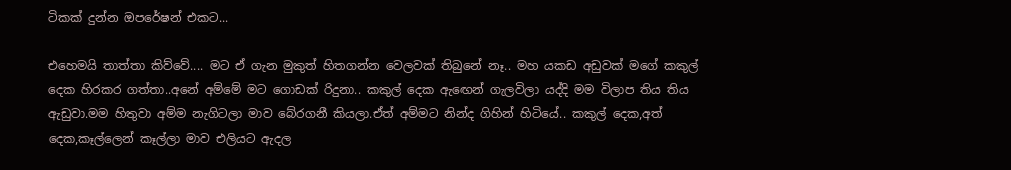ටිකක් දුන්න ඔපරේෂන් එකට...

එහෙමයි තාත්තා කිව්වේ.... මට ඒ ගැන මුකුත් හිතගන්න වෙලවක් තිබුනේ නෑ.. මහ යකඩ අඩුවක් මගේ කකුල් දෙක හිරකර ගත්තා..අනේ අම්මේ මට ගොඩක් රිදුනා.. කකුල් දෙක ඇඟෙන් ගැලවිලා යද්දි මම විලාප තිය තිය ඇඩුවා.මම හිතුවා අම්ම නැගිටලා මාව බේරගනී කියලා.ඒත් අම්මට නින්ද ගිහින් හිටියේ.. කකුල් දෙක,අත් දෙක,කෑල්ලෙන් කෑල්ලා මාව එලියට ඇදල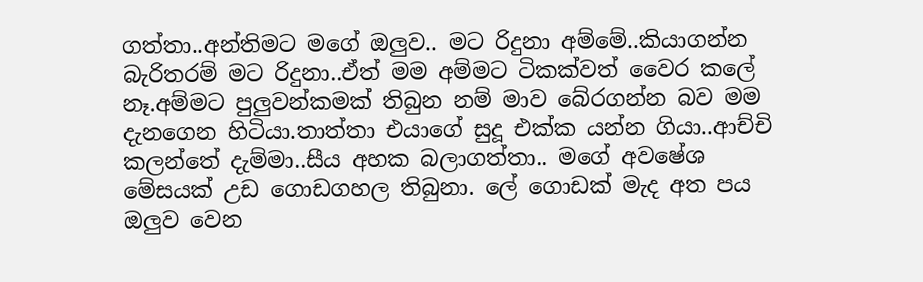ගත්තා..අන්තිමට මගේ ඔලුව.. මට රිදුනා අම්මේ..කියාගන්න බැරිතරම් මට රිදුනා..ඒත් මම අම්මට ටිකක්වත් වෛර කලේ නෑ.අම්මට පුලුවන්කමක් තිබුන නම් මාව බේරගන්න බව මම දැනගෙන හිටියා.තාත්තා එයාගේ සුදූ එක්ක යන්න ගියා..ආච්චි කලන්තේ දැම්මා..සීය අහක බලාගත්තා.. මගේ අවෂේශ මේසයක් උඩ ගොඩගහල තිබුනා. ලේ ගොඩක් මැද අත පය ඔලුව වෙන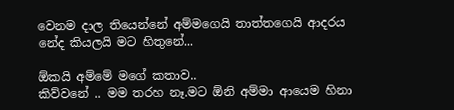වෙනම දාල තියෙන්නේ අම්මගෙයි තාත්තගෙයි ආදරය නේද කියලයි මට හිතුනේ...

ඕකයි අම්මේ මගේ කතාව..
කිව්වනේ .. මම තරහ නෑ.මට ඕනි අම්මා ආයෙම හිනා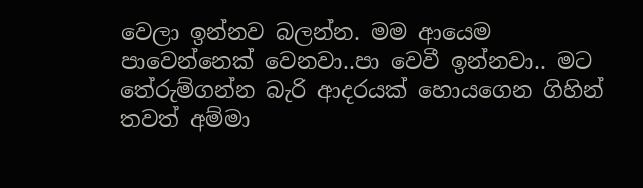වෙලා ඉන්නව බලන්න. මම ආයෙම පාවෙන්නෙක් වෙනවා..පා වෙවී ඉන්නවා.. මට තේරුම්ගන්න බැරි ආදරයක් හොයගෙන ගිහින් තවත් අම්මා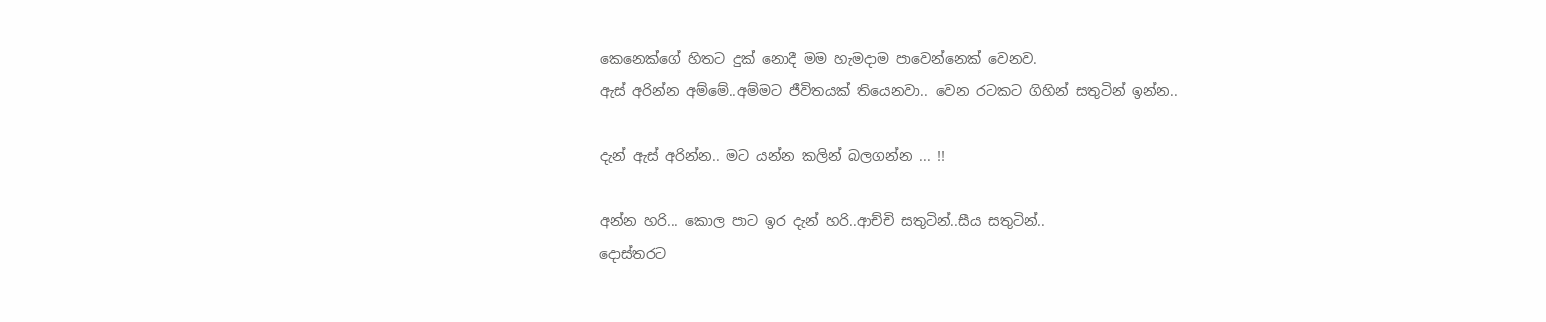කෙනෙක්ගේ හිතට දුක් නොදී මම හැමදාම පාවෙන්නෙක් වෙනව.
ඇස් අරින්න අම්මේ..අම්මට ජීවිතයක් තියෙනවා.. වෙන රටකට ගිහින් සතුටින් ඉන්න..

දැන් ඇස් අරින්න.. මට යන්න කලින් බලගන්න ... !!

අන්න හරි... කොල පාට ඉර දැන් හරි..ආච්චි සතුටින්..සීය සතුටින්..
දොස්තරට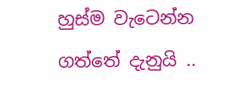හුස්ම වැටෙන්න ගත්තේ දැනුයි ..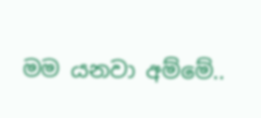මම යනවා අම්මේ..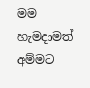මම හැමදාමත් අම්මට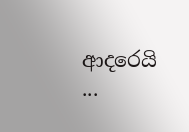ආදරෙයි ...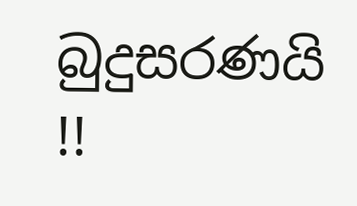බුදුසරණයි !!